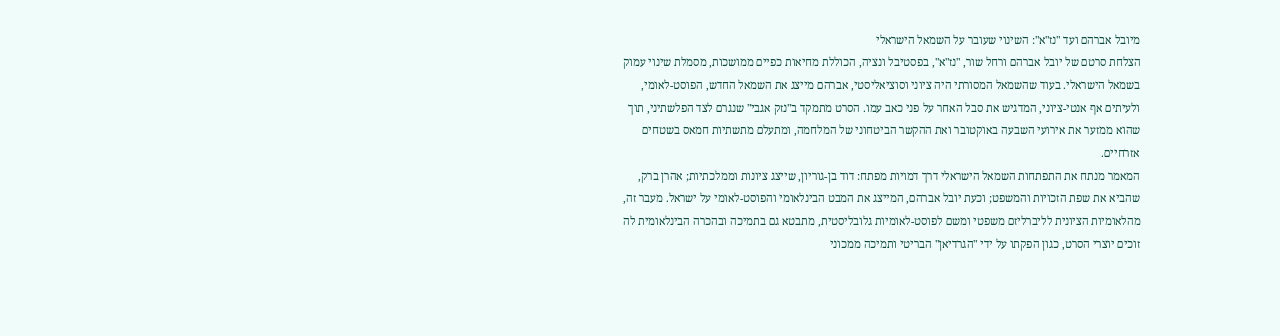מיובל אברהם ועד "נז"א": השינוי שעובר על השמאל הישראלי
הצלחת סרטם של יובל אברהם ורחל שור, "נז"א", בפסטיבל ונציה, הכוללת מחיאות כפיים ממושכות, מסמלת שינוי עמוק בשמאל הישראלי. בעוד שהשמאל המסורתי היה ציוני וסוציאליסטי, אברהם מייצג את השמאל החדש, הפוסט-לאומי, ולעיתים אף אנטי-ציוני, המדגיש את סבל האחר על פני כאב עמו. הסרט מתמקד ב"נזק אגבי" שנגרם לצד הפלשתיני, תוך שהוא ממזער את אירועי השבעה באוקטובר ואת ההקשר הביטחוני של המלחמה, ומתעלם מתשתיות חמאס בשטחים אזרחיים.
המאמר מנתח את התפתחות השמאל הישראלי דרך דמויות מפתח: דוד בן-גוריון, שייצג ציונות וממלכתיות; אהרן ברק, שהביא את שפת הזכויות והמשפט; וכעת יובל אברהם, המייצג את המבט הבינלאומי והפוסט-לאומי על ישראל. מעבר זה, מהלאומיות הציונית לליברליזם משפטי ומשם לפוסט-לאומיות גלובליסטית, מתבטא גם בתמיכה ובהכרה הבינלאומית לה זוכים יוצרי הסרט, כגון הפקתו על ידי "הגרדיאן" הבריטי ותמיכה ממכוני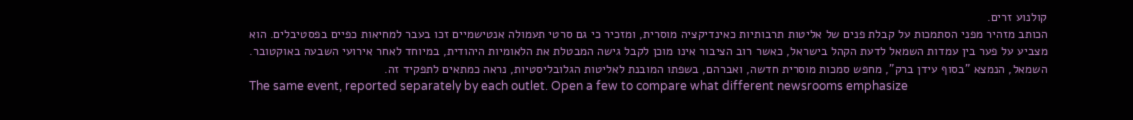קולנוע זרים.
הכותב מזהיר מפני הסתמכות על קבלת פנים של אליטות תרבותיות כאינדיקציה מוסרית, ומזכיר כי גם סרטי תעמולה אנטישמיים זכו בעבר למחיאות כפיים בפסטיבלים. הוא מצביע על פער בין עמדות השמאל לדעת הקהל בישראל, כאשר רוב הציבור אינו מוכן לקבל גישה המבטלת את הלאומיות היהודית, במיוחד לאחר אירועי השבעה באוקטובר. השמאל, הנמצא "בסוף עידן ברק", מחפש סמכות מוסרית חדשה, ואברהם, בשפתו המובנת לאליטות הגלובליסטיות, נראה כמתאים לתפקיד זה.
The same event, reported separately by each outlet. Open a few to compare what different newsrooms emphasize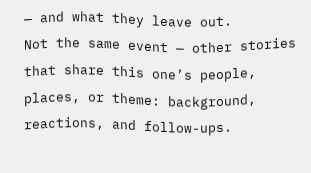— and what they leave out.
Not the same event — other stories that share this one’s people, places, or theme: background, reactions, and follow-ups.